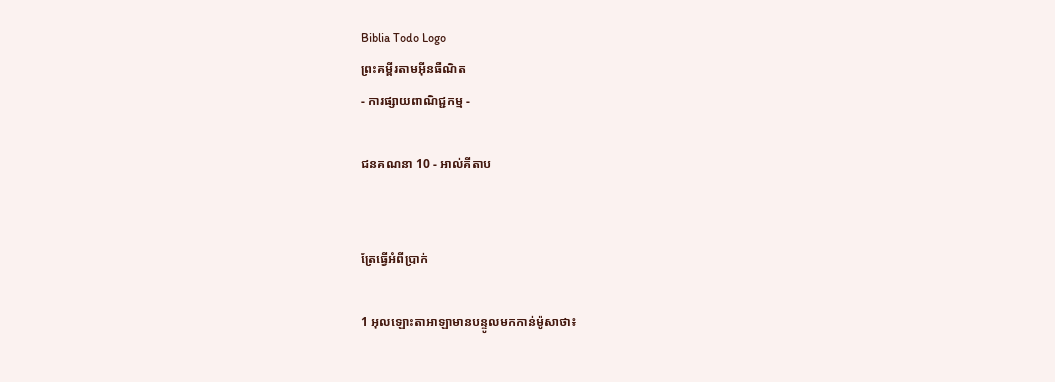Biblia Todo Logo
ព្រះគម្ពីរតាមអ៊ីនធឺណិត
- ការផ្សាយពាណិជ្ជកម្ម -

ជន‌គណនា 10 - អាល់គីតាប


ត្រែធ្វើអំពីប្រាក់

1 អុលឡោះ‌តាអាឡាមានបន្ទូលមកកាន់ម៉ូសាថា៖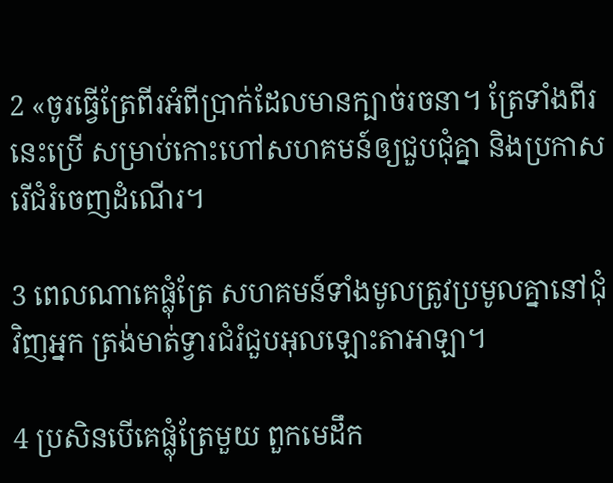2 «ចូរធ្វើត្រែពីរអំពីប្រាក់ដែលមានក្បាច់រចនា។ ត្រែទាំងពីរនេះប្រើ សម្រាប់កោះហៅសហគមន៍ឲ្យជួបជុំគ្នា និងប្រកាសរើជំរំចេញដំណើរ។

3 ពេលណាគេផ្លុំត្រែ សហគមន៍ទាំងមូលត្រូវប្រមូលគ្នានៅជុំវិញអ្នក ត្រង់មាត់ទ្វារជំរំជួបអុលឡោះ‌តាអាឡា។

4 ប្រសិនបើគេផ្លុំត្រែមួយ ពួកមេដឹក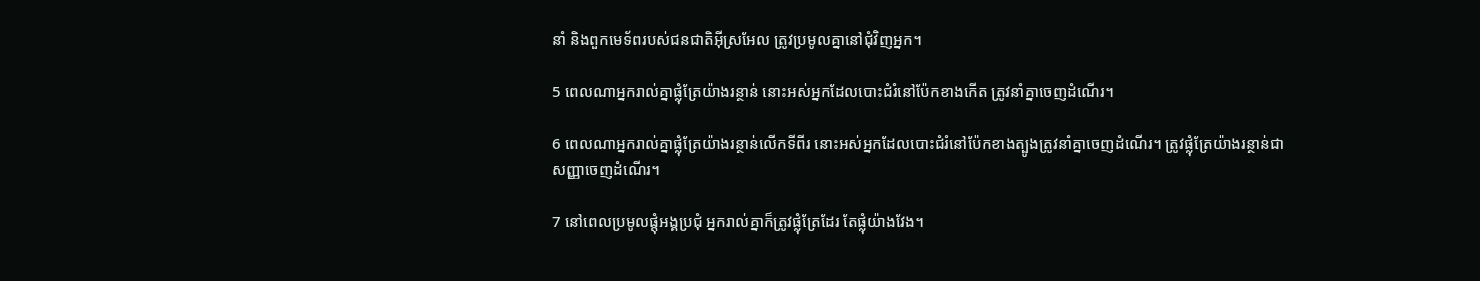នាំ និងពួកមេ‌ទ័ពរបស់ជន‌ជាតិអ៊ីស្រ‌អែល ត្រូវប្រមូលគ្នានៅជុំវិញអ្នក។

5 ពេលណាអ្នករាល់គ្នាផ្លុំត្រែយ៉ាងរន្ថាន់ នោះអស់អ្នកដែលបោះជំរំនៅប៉ែកខាងកើត ត្រូវនាំគ្នាចេញដំណើរ។

6 ពេលណាអ្នករាល់គ្នាផ្លុំត្រែយ៉ាងរន្ថាន់លើកទីពីរ នោះអស់អ្នកដែលបោះជំរំនៅប៉ែកខាងត្បូងត្រូវនាំគ្នាចេញដំណើរ។ ត្រូវផ្លុំត្រែយ៉ាងរន្ថាន់ជាសញ្ញាចេញដំណើរ។

7 នៅពេលប្រមូលផ្តុំអង្គប្រជុំ អ្នករាល់គ្នាក៏ត្រូវផ្លុំត្រែដែរ តែផ្លុំយ៉ាងវែង។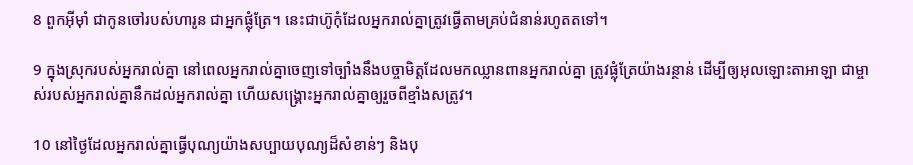8 ពួកអ៊ីមុាំ ជាកូនចៅរបស់ហារូន ជាអ្នកផ្លុំត្រែ។ នេះជាហ៊ូកុំដែលអ្នករាល់គ្នាត្រូវធ្វើតាមគ្រប់ជំនាន់រហូតតទៅ។

9 ក្នុងស្រុករបស់អ្នករាល់គ្នា នៅពេលអ្នករាល់គ្នាចេញទៅច្បាំងនឹងបច្ចា‌មិត្តដែលមកឈ្លានពានអ្នករាល់គ្នា ត្រូវផ្លុំត្រែយ៉ាងរន្ថាន់ ដើម្បីឲ្យអុលឡោះ‌តាអាឡា ជាម្ចាស់របស់អ្នករាល់គ្នានឹកដល់អ្នករាល់គ្នា ហើយសង្គ្រោះអ្នករាល់គ្នាឲ្យរួចពីខ្មាំងសត្រូវ។

10 នៅថ្ងៃដែលអ្នករាល់គ្នាធ្វើបុណ្យយ៉ាងសប្បាយបុណ្យដ៏សំខាន់ៗ និងបុ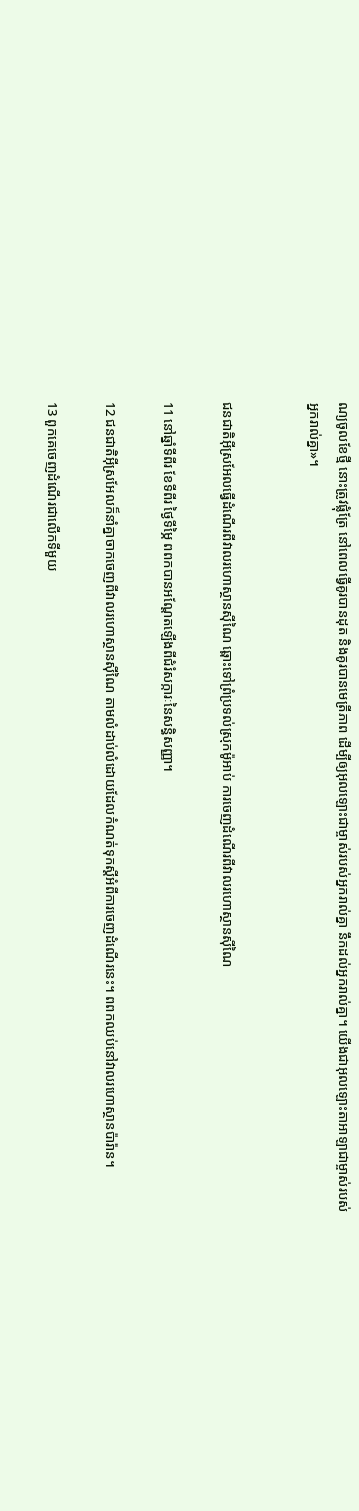ណ្យចូលខែថ្មី នោះត្រូវផ្លុំត្រែ នៅពេលធ្វើគូរបានដុត និងគូរបានមេត្រីភាព ដើម្បីឲ្យអុលឡោះជាម្ចាស់របស់អ្នករាល់គ្នា នឹកដល់អ្នករាល់គ្នា។ យើងជាអុលឡោះ‌តាអាឡាជាម្ចាស់របស់អ្នករាល់គ្នា»។


ជន‌ជាតិអ៊ីស្រ‌អែលធ្វើដំណើរពីវាលរហោ‌ស្ថានស៊ីណៃ ឆ្ពោះទៅព្រំប្រទល់ស្រុកម៉ូអាប់ ការចេញដំណើរពីវាលរហោ‌ស្ថានស៊ីណៃ

11 នៅឆ្នាំទីពីរ ខែទីពីរ ថ្ងៃទីម្ភៃ ពពកបានអណ្តែតឡើងពីជំរំ‌សក្ការៈនៃសន្ធិសញ្ញា។

12 ជន‌ជាតិអ៊ីស្រ‌អែលក៏នាំគ្នាចាកចេញពីវាលរហោ‌ស្ថានស៊ីណៃ តាមលំដាប់លំដោយដែលកំណត់ទុកស្តីអំពីការចេញដំណើរនេះ។ ពពកឈប់នៅវាលរហោ‌ស្ថានប៉ារ៉ាន។

13 ពួកគេចេញដំណើរជាលើកទីមួយ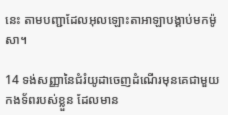នេះ តាមបញ្ជាដែលអុលឡោះ‌តាអាឡាបង្គាប់មកម៉ូសា។

14 ទង់សញ្ញានៃជំរំយូដាចេញដំណើរមុនគេជាមួយកង‌ទ័ពរបស់ខ្លួន ដែលមាន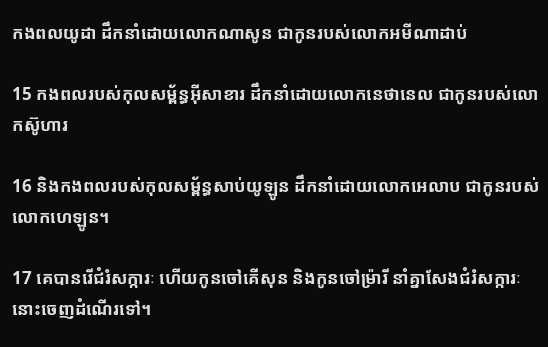កងពលយូដា ដឹកនាំដោយលោកណាសូន ជាកូនរបស់លោកអមីណា‌ដាប់

15 កងពលរបស់កុល‌សម្ព័ន្ធអ៊ីសាខារ ដឹកនាំដោយលោកនេថា‌នេល ជាកូនរបស់លោកស៊ូហារ

16 និងកងពលរបស់កុល‌សម្ព័ន្ធសាប់‌យូឡូន ដឹកនាំដោយលោកអេលាប ជាកូនរបស់លោកហេឡូន។

17 គេបានរើជំរំ‌សក្ការៈ ហើយកូនចៅគើសុន និងកូនចៅម៉្រារី នាំគ្នាសែងជំរំ‌សក្ការៈនោះចេញដំណើរទៅ។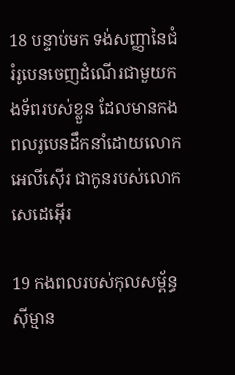18 បន្ទាប់មក ទង់សញ្ញានៃជំរំរូបេនចេញដំណើរជាមួយកង‌ទ័ពរបស់ខ្លួន ដែលមានកងពលរូបេនដឹកនាំដោយលោកអេលី‌ស៊ើរ ជាកូនរបស់លោកសេដេ‌អ៊ើរ

19 កងពលរបស់កុល‌សម្ព័ន្ធស៊ីម្មាន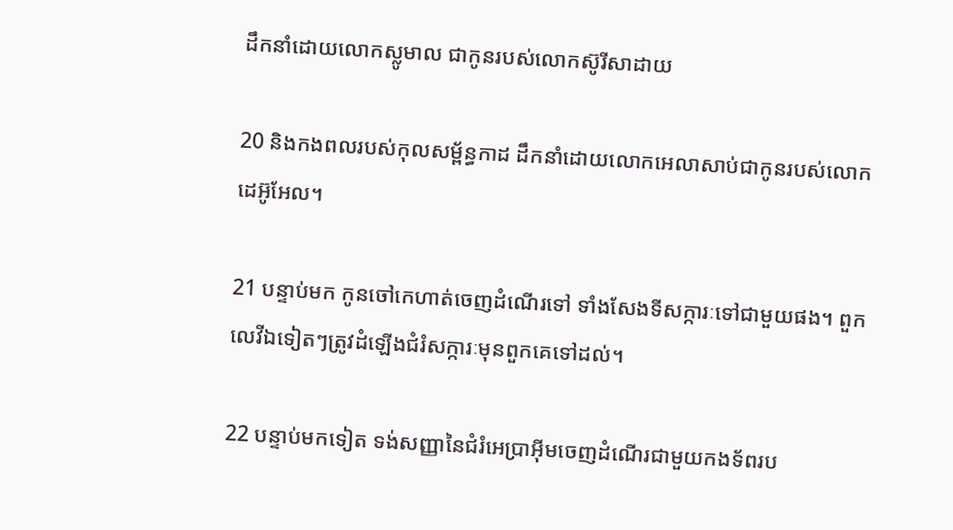ដឹកនាំដោយលោកស្លូមាល ជាកូនរបស់លោកស៊ូរីសា‌ដាយ

20 និងកងពលរបស់កុល‌សម្ព័ន្ធកាដ ដឹកនាំដោយលោកអេលាសាប់ជាកូនរបស់លោកដេអ៊ូ‌អែល។

21 បន្ទាប់មក កូនចៅកេហាត់ចេញដំណើរទៅ ទាំងសែងទីសក្ការៈទៅជាមួយផង។ ពួកលេវីឯទៀតៗត្រូវដំឡើងជំរំ‌សក្ការៈមុនពួកគេទៅដល់។

22 បន្ទាប់មកទៀត ទង់សញ្ញានៃជំរំអេប្រាអ៊ីមចេញដំណើរជាមួយកង‌ទ័ពរប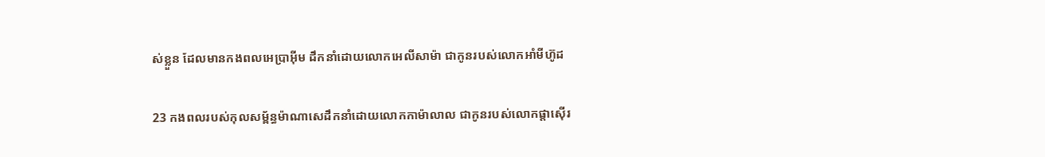ស់ខ្លួន ដែលមានកងពលអេប្រា‌អ៊ីម ដឹកនាំដោយលោកអេលី‌សាម៉ា ជាកូនរបស់លោកអាំមីហ៊ូដ

23 កងពលរបស់កុល‌សម្ព័ន្ធម៉ាណាសេដឹកនាំដោយលោកកាម៉ា‌លាល ជាកូនរបស់លោកផ្តាស៊ើរ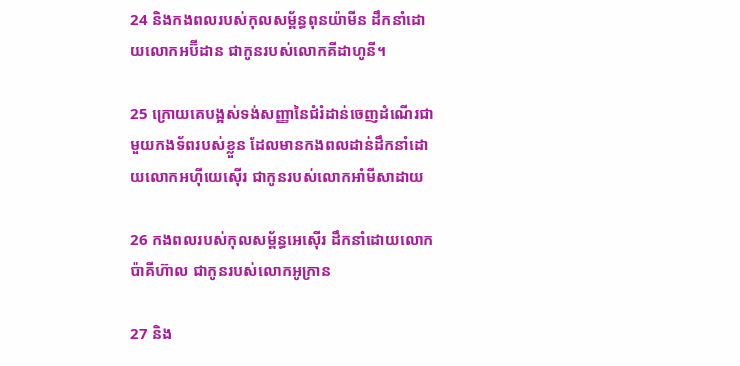24 និងកងពលរបស់កុល‌សម្ព័ន្ធពុន‌យ៉ាមីន ដឹកនាំដោយលោកអប៊ីដាន ជាកូនរបស់លោកគីដា‌ហូនី។

25 ក្រោយគេបង្អស់ទង់សញ្ញានៃជំរំដាន់ចេញដំណើរជាមួយកង‌ទ័ពរបស់ខ្លួន ដែលមានកងពលដាន់ដឹកនាំដោយលោកអហ៊ីយេ‌ស៊ើរ ជាកូនរបស់លោកអាំមីសា‌ដាយ

26 កងពលរបស់កុល‌សម្ព័ន្ធអេស៊ើរ ដឹកនាំដោយលោកប៉ាគី‌ហ៊ាល ជាកូនរបស់លោកអូក្រាន

27 និង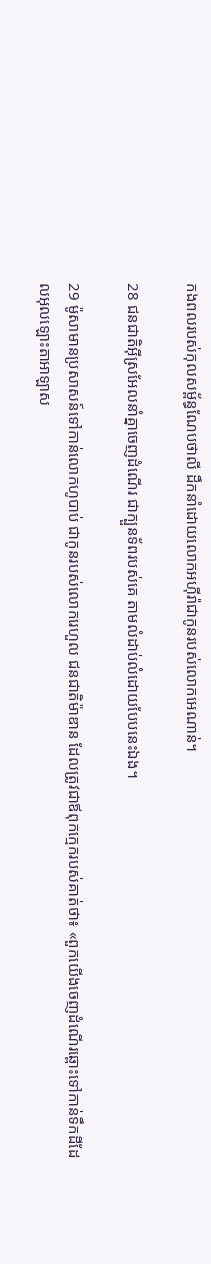កងពលរបស់កុល‌សម្ព័ន្ធណែប‌ថាលី ដឹកនាំដោយលោកអហ៊ីរ៉ាជាកូនរបស់លោកអេណាន់។

28 ជន‌ជាតិអ៊ីស្រ‌អែលនាំគ្នាចេញដំណើរ ជាក្បួនទ័ពរបស់គេ តាមលំដាប់លំដោយបែបនេះឯង។

29 ម៉ូសាមានប្រសាសន៍ទៅកាន់លោកហូបាប់ ជាកូនរបស់លោករេហួល ជន‌ជាតិម៉ាឌាន ដែលត្រូវជាឪពុកក្មេករបស់គាត់ថា៖ «ពួកយើងចេញដំណើរឆ្ពោះទៅកាន់ទឹកដីដែលអុលឡោះ‌តាអាឡាស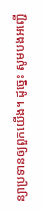ន្យាប្រទានឲ្យពួកយើង។ ដូច្នេះ សូមបងអញ្ជើ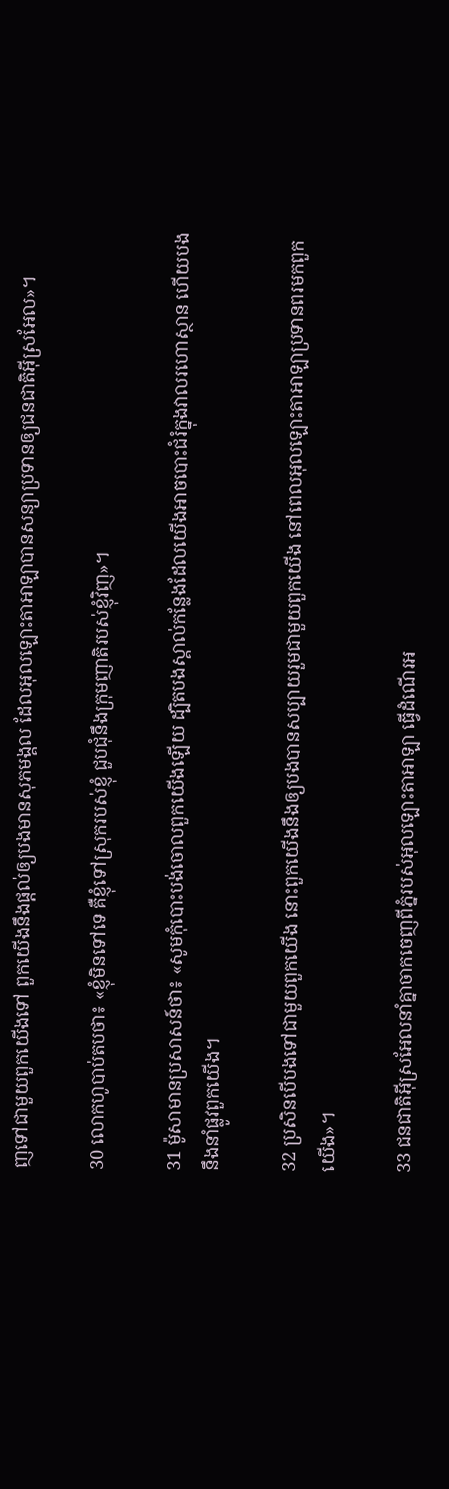ញទៅជាមួយពួកយើងទៅ ពួកយើងនឹងផ្តល់ឲ្យបងមានសុភមង្គល ដែលអុលឡោះ‌តាអាឡាបានសន្យាប្រទានឲ្យជន‌ជាតិអ៊ីស្រ‌អែល»។

30 លោកហូបាប់តបថា៖ «ខ្ញុំមិនទៅទេ គឺខ្ញុំទៅស្រុករបស់ខ្ញុំ ជួបជុំនឹងក្រុមញាតិរបស់ខ្ញុំវិញ»។

31 ម៉ូសាមានប្រសាសន៍ថា៖ «សូមកុំបោះបង់ចោលពួកយើងឡើយ ដ្បិតបងស្គាល់កន្លែងដែលយើងអាចបោះជំរំក្នុងវាលរហោ‌ស្ថាន ហើយបងនឹងនាំផ្លូវពួកយើង។

32 ប្រសិនបើបងទៅជាមួយពួកយើង នោះពួកយើងនឹងឲ្យបងបានសប្បាយរួមជាមួយពួកយើង នៅពេលអុលឡោះ‌តាអាឡាប្រទានពរមកពួកយើង»។

33 ជន‌ជាតិអ៊ីស្រ‌អែលនាំគ្នាចាកចេញពីភ្នំរបស់អុលឡោះ‌តាអាឡា ធ្វើដំណើរអ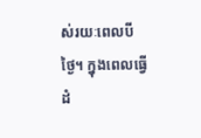ស់រយៈពេលបីថ្ងៃ។ ក្នុងពេលធ្វើដំ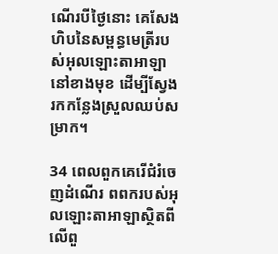ណើរបីថ្ងៃនោះ គេសែងហិបនៃសម្ពន្ធ‌មេត្រីរបស់អុលឡោះ‌តាអាឡានៅខាងមុខ ដើម្បីស្វែងរកកន្លែងស្រួលឈប់សម្រាក។

34 ពេលពួកគេរើជំរំចេញដំណើរ ពពករបស់អុលឡោះ‌តាអាឡាស្ថិតពីលើពួ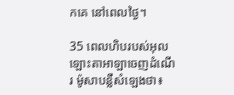កគេ នៅពេលថ្ងៃ។

35 ពេលហិបរបស់អុលឡោះ‌តាអាឡាចេញដំណើរ ម៉ូសាបន្លឺសំឡេងថា៖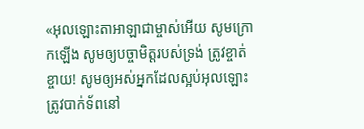«អុលឡោះ‌តាអាឡាជាម្ចាស់អើយ សូមក្រោកឡើង សូមឲ្យបច្ចា‌មិត្តរបស់ទ្រង់ ត្រូវខ្ចាត់ខ្ចាយ! សូមឲ្យអស់អ្នកដែលស្អប់អុលឡោះត្រូវបាក់ទ័ពនៅ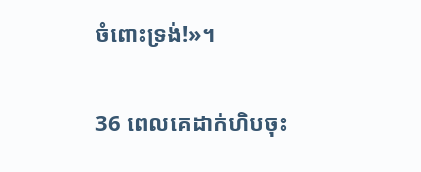ចំពោះទ្រង់!»។

36 ពេលគេដាក់ហិបចុះ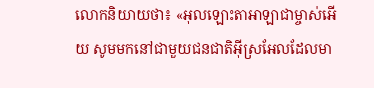លោកនិយាយថា៖ «អុលឡោះ‌តាអាឡាជាម្ចាស់អើយ សូមមកនៅជាមួយជន‌ជាតិអ៊ីស្រ‌អែលដែលមា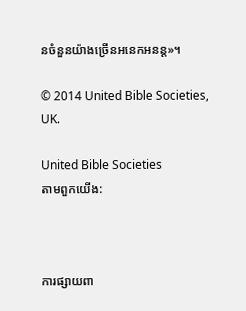នចំនួនយ៉ាងច្រើនអនេក‌អនន្ត»។

© 2014 United Bible Societies, UK.

United Bible Societies
តាមពួកយើង:



ការផ្សាយពា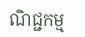ណិជ្ជកម្ម